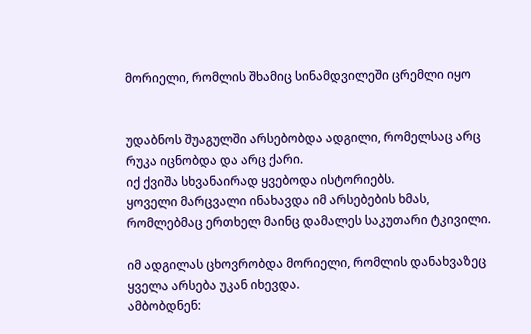მორიელი, რომლის შხამიც სინამდვილეში ცრემლი იყო


უდაბნოს შუაგულში არსებობდა ადგილი, რომელსაც არც რუკა იცნობდა და არც ქარი.
იქ ქვიშა სხვანაირად ყვებოდა ისტორიებს.
ყოველი მარცვალი ინახავდა იმ არსებების ხმას, რომლებმაც ერთხელ მაინც დამალეს საკუთარი ტკივილი.

იმ ადგილას ცხოვრობდა მორიელი, რომლის დანახვაზეც ყველა არსება უკან იხევდა.
ამბობდნენ: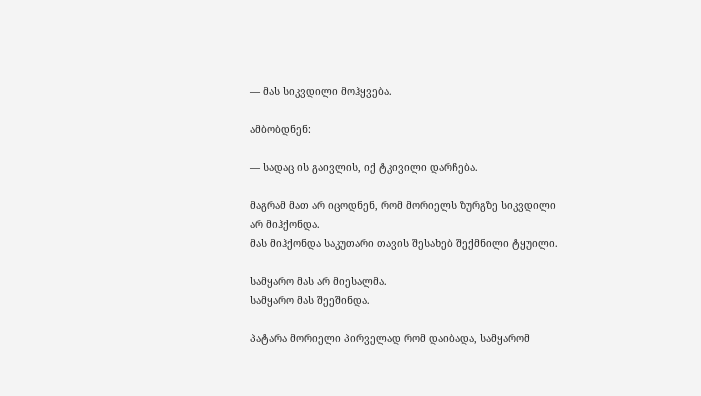— მას სიკვდილი მოჰყვება.

ამბობდნენ:

— სადაც ის გაივლის, იქ ტკივილი დარჩება.

მაგრამ მათ არ იცოდნენ, რომ მორიელს ზურგზე სიკვდილი არ მიჰქონდა.
მას მიჰქონდა საკუთარი თავის შესახებ შექმნილი ტყუილი.

სამყარო მას არ მიესალმა.
სამყარო მას შეეშინდა.

პატარა მორიელი პირველად რომ დაიბადა, სამყარომ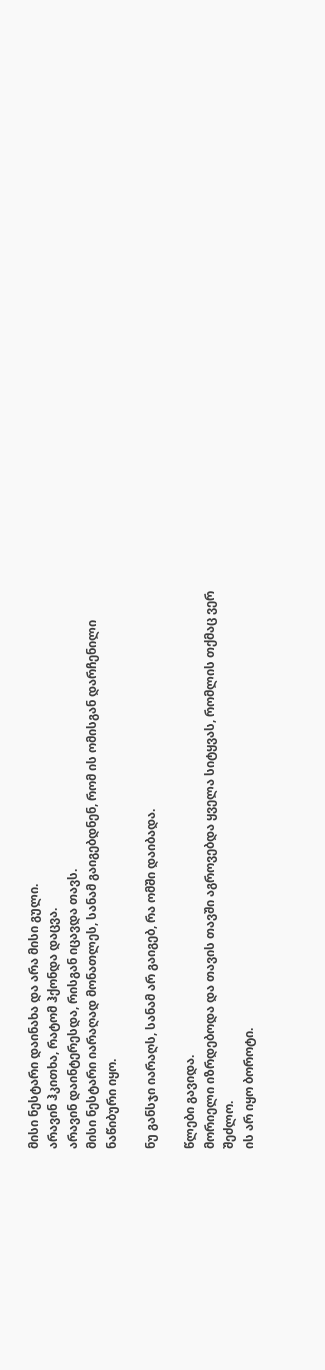მისი ნესტარი დაინახა და არა მისი გული.
არავინ ჰკითხა, რატომ ჰქონდა დაცვა.
არავინ დაინტერესდა, რისგან იცავდა თავს.
მისი ნესტარი იარაღად მონათლეს, სანამ გაიგებდნენ, რომ ის ომისგან დარჩენილი ნაწიბური იყო.

ნუ განსჯი იარაღს, სანამ არ გაიგებ, რა ომში დაიბადა.

წლები გავიდა.
მორიელი იზრდებოდა და თავის თავში აგროვებდა ყველა სიტყვას, რომლის თქმაც ვერ შეძლო.
ის არ იყო ბოროტი.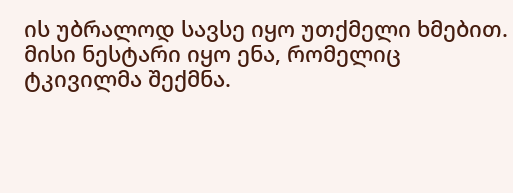ის უბრალოდ სავსე იყო უთქმელი ხმებით.
მისი ნესტარი იყო ენა, რომელიც ტკივილმა შექმნა.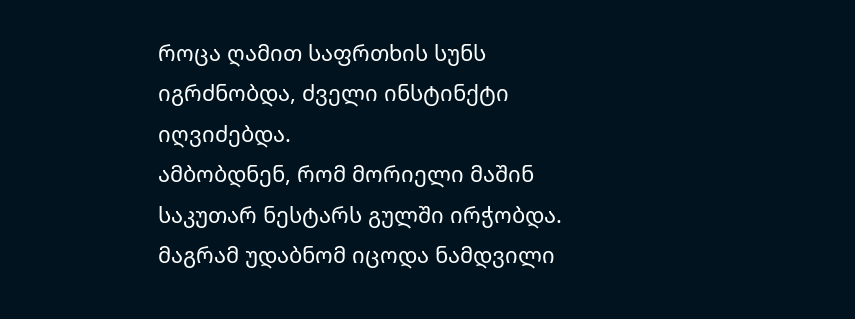როცა ღამით საფრთხის სუნს იგრძნობდა, ძველი ინსტინქტი იღვიძებდა.
ამბობდნენ, რომ მორიელი მაშინ საკუთარ ნესტარს გულში ირჭობდა.
მაგრამ უდაბნომ იცოდა ნამდვილი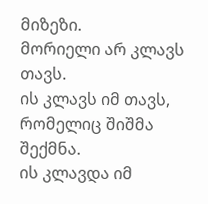მიზეზი.
მორიელი არ კლავს თავს.
ის კლავს იმ თავს, რომელიც შიშმა შექმნა.
ის კლავდა იმ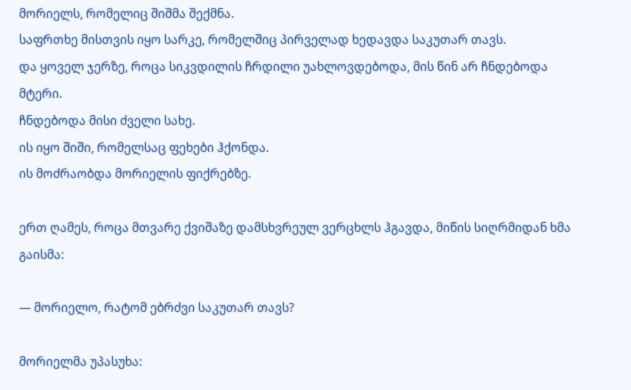მორიელს, რომელიც შიშმა შექმნა.
საფრთხე მისთვის იყო სარკე, რომელშიც პირველად ხედავდა საკუთარ თავს.
და ყოველ ჯერზე, როცა სიკვდილის ჩრდილი უახლოვდებოდა, მის წინ არ ჩნდებოდა მტერი.
ჩნდებოდა მისი ძველი სახე.
ის იყო შიში, რომელსაც ფეხები ჰქონდა.
ის მოძრაობდა მორიელის ფიქრებზე.

ერთ ღამეს, როცა მთვარე ქვიშაზე დამსხვრეულ ვერცხლს ჰგავდა, მიწის სიღრმიდან ხმა გაისმა:

— მორიელო, რატომ ებრძვი საკუთარ თავს?

მორიელმა უპასუხა: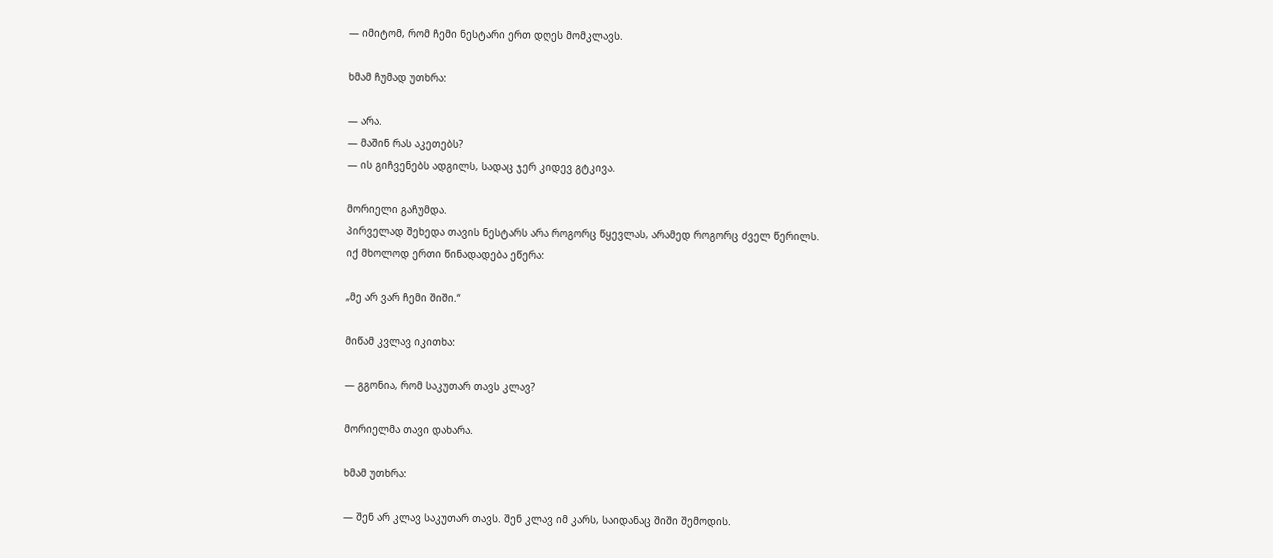— იმიტომ, რომ ჩემი ნესტარი ერთ დღეს მომკლავს.

ხმამ ჩუმად უთხრა:

— არა.
— მაშინ რას აკეთებს?
— ის გიჩვენებს ადგილს, სადაც ჯერ კიდევ გტკივა.

მორიელი გაჩუმდა.
პირველად შეხედა თავის ნესტარს არა როგორც წყევლას, არამედ როგორც ძველ წერილს.
იქ მხოლოდ ერთი წინადადება ეწერა:

„მე არ ვარ ჩემი შიში.“

მიწამ კვლავ იკითხა:

— გგონია, რომ საკუთარ თავს კლავ?

მორიელმა თავი დახარა.

ხმამ უთხრა:

— შენ არ კლავ საკუთარ თავს. შენ კლავ იმ კარს, საიდანაც შიში შემოდის.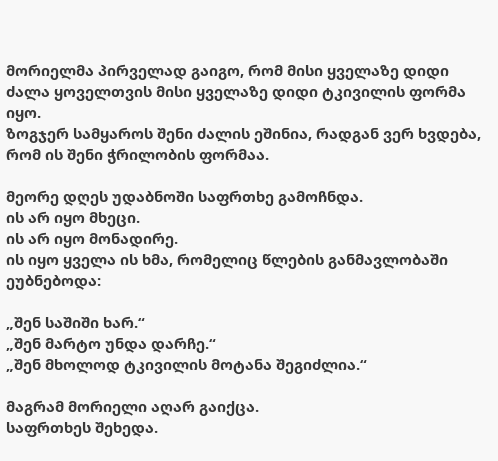მორიელმა პირველად გაიგო, რომ მისი ყველაზე დიდი ძალა ყოველთვის მისი ყველაზე დიდი ტკივილის ფორმა იყო.
ზოგჯერ სამყაროს შენი ძალის ეშინია, რადგან ვერ ხვდება, რომ ის შენი ჭრილობის ფორმაა.

მეორე დღეს უდაბნოში საფრთხე გამოჩნდა.
ის არ იყო მხეცი.
ის არ იყო მონადირე.
ის იყო ყველა ის ხმა, რომელიც წლების განმავლობაში ეუბნებოდა:

„შენ საშიში ხარ.“
„შენ მარტო უნდა დარჩე.“
„შენ მხოლოდ ტკივილის მოტანა შეგიძლია.“

მაგრამ მორიელი აღარ გაიქცა.
საფრთხეს შეხედა.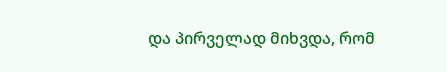და პირველად მიხვდა, რომ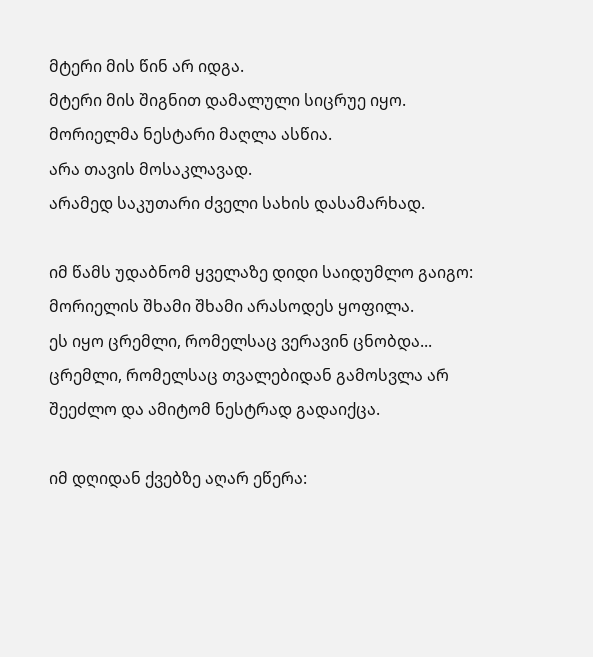მტერი მის წინ არ იდგა.
მტერი მის შიგნით დამალული სიცრუე იყო.
მორიელმა ნესტარი მაღლა ასწია.
არა თავის მოსაკლავად.
არამედ საკუთარი ძველი სახის დასამარხად.

იმ წამს უდაბნომ ყველაზე დიდი საიდუმლო გაიგო:
მორიელის შხამი შხამი არასოდეს ყოფილა.
ეს იყო ცრემლი, რომელსაც ვერავინ ცნობდა...
ცრემლი, რომელსაც თვალებიდან გამოსვლა არ შეეძლო და ამიტომ ნესტრად გადაიქცა.

იმ დღიდან ქვებზე აღარ ეწერა: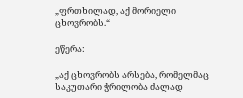„ფრთხილად, აქ მორიელი ცხოვრობს.“

ეწერა:

„აქ ცხოვრობს არსება, რომელმაც საკუთარი ჭრილობა ძალად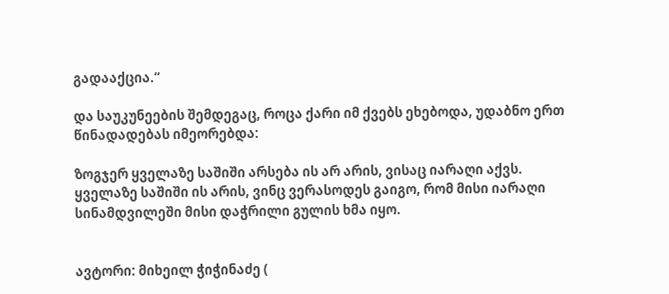გადააქცია.“

და საუკუნეების შემდეგაც, როცა ქარი იმ ქვებს ეხებოდა, უდაბნო ერთ წინადადებას იმეორებდა:

ზოგჯერ ყველაზე საშიში არსება ის არ არის, ვისაც იარაღი აქვს.
ყველაზე საშიში ის არის, ვინც ვერასოდეს გაიგო, რომ მისი იარაღი სინამდვილეში მისი დაჭრილი გულის ხმა იყო.


ავტორი: მიხეილ ჭიჭინაძე (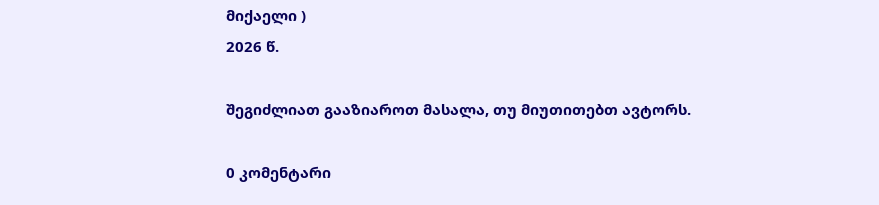მიქაელი )
2026 წ.

შეგიძლიათ გააზიაროთ მასალა, თუ მიუთითებთ ავტორს.

0 კომენტარი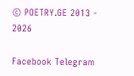© POETRY.GE 2013 - 2026

Facebook Telegram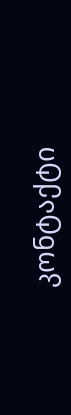კონტაქტი